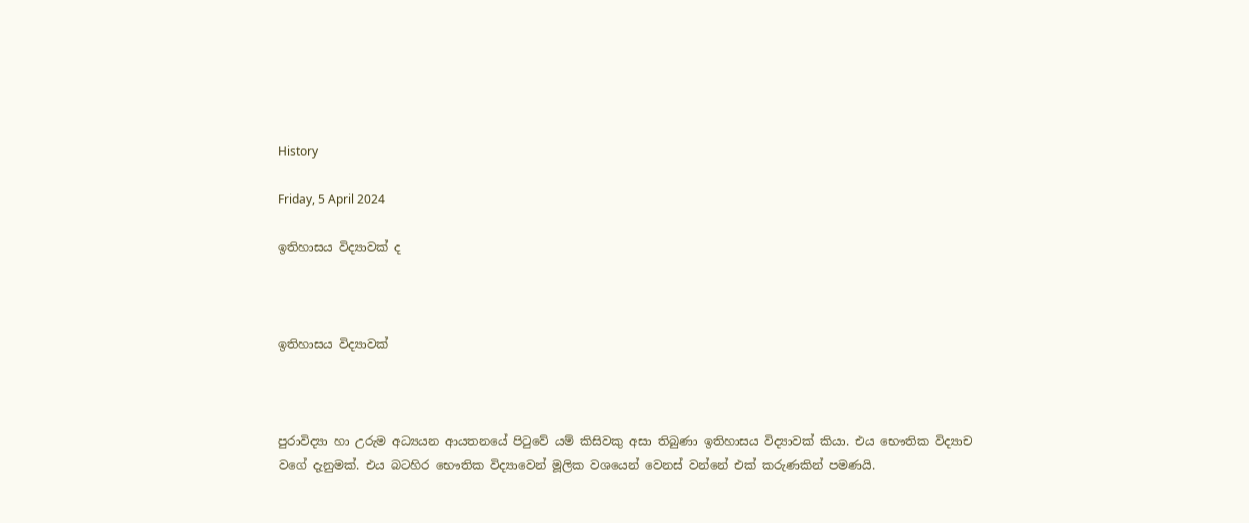History

Friday, 5 April 2024

ඉතිහාසය විද්‍යාවක් ද



ඉතිහාසය විද්‍යාවක්



පුරාවිද්‍යා හා උරුම අධ්‍යයන ආයතනයේ පිටුවේ යම් කිසිවකු අසා තිබුණා ඉතිහාසය විද්‍යාවක් කියා. එය භෞතික විද්‍යාච වගේ දැනුමක්. එය බටහිර භෞතික විද්‍යාවෙන් මූලික වශයෙන් වෙනස් වන්නේ එක් කරුණකින් පමණයි.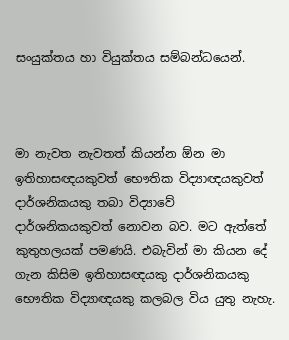සංයුක්තය හා වියුක්තය සම්බන්ධයෙන්.



මා නැවත නැවතත් කියන්න ඕන මා ඉතිහාසඥයකුවත් භෞතික විද්‍යාඥයකුවත් දාර්ශනිකයකු තබා විද්‍යාවේ දාර්ශනිකයකුවත් නොවන බව. මට ඇත්තේ කුතුහලයක් පමණයි. එබැවින් මා කියන දේ ගැන කිසිම ඉතිහාසඥයකු දාර්ශනිකයකු භෞතික විද්‍යාඥයකු කලබල විය යුතු නැහැ.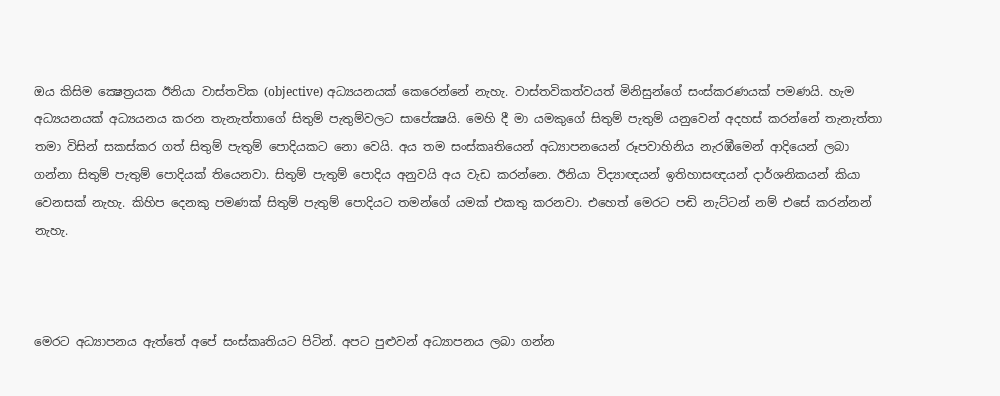ඔය කිසිම ක්‍ෂෙත්‍රයක ඊනියා වාස්තවික (objective) අධ්‍යයනයක් කෙරෙන්නේ නැහැ. වාස්තවිකත්වයත් මිනිසුන්ගේ සංස්කරණයක් පමණයි. හැම අධ්‍යයනයක් අධ්‍යයනය කරන තැනැත්තාගේ සිතුම් පැතුම්වලට සාපේක්‍ෂයි. මෙහි දී මා යමකුගේ සිතුම් පැතුම් යනුවෙන් අදහස් කරන්නේ තැනැත්තා තමා විසින් සකස්කර ගත් සිතුම් පැතුම් පොදියකට නො වෙයි. අය තම සංස්කෘතියෙන් අධ්‍යාපනයෙන් රූපවාහිනිය නැරඹීමෙන් ආදියෙන් ලබා ගන්නා සිතුම් පැතුම් පොදියක් තියෙනවා. සිතුම් පැතුම් පොදිය අනුවයි අය වැඩ කරන්නෙ. ඊනියා විද්‍යාඥයන් ඉතිහාසඥයන් දාර්ශනිකයන් කියා වෙනසක් නැහැ. කිහිප දෙනකු පමණක් සිතුම් පැතුම් පොදියට තමන්ගේ යමක් එකතු කරනවා. එහෙත් මෙරට පඬි නැට්ටන් නම් එසේ කරන්නන් නැහැ.



මෙරට අධ්‍යාපනය ඇත්තේ අපේ සංස්කෘතියට පිටින්. අපට පුළුවන් අධ්‍යාපනය ලබා ගන්න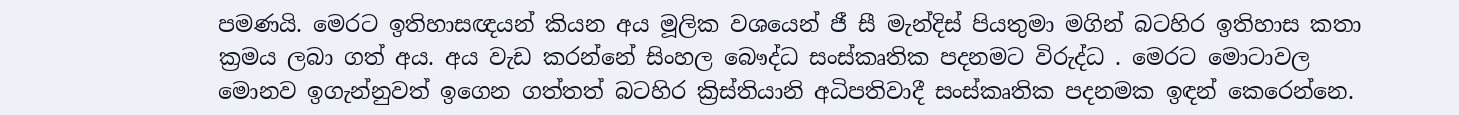පමණයි. මෙරට ඉතිහාසඥයන් කියන අය මූලික වශයෙන් ජී සී මැන්දිස් පියතුමා මගින් බටහිර ඉතිහාස කතා ක්‍රමය ලබා ගත් අය. අය වැඩ කරන්නේ සිංහල බෞද්ධ සංස්කෘතික පදනමට විරුද්ධ . මෙරට මොටාවල මොනව ඉගැන්නුවත් ඉගෙන ගත්තත් බටහිර ක්‍රිස්තියානි අධිපතිවාදී සංස්කෘතික පදනමක ඉඳන් කෙරෙන්නෙ.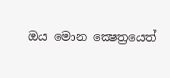ඔය මොන ක්‍ෂෙත්‍රයෙත්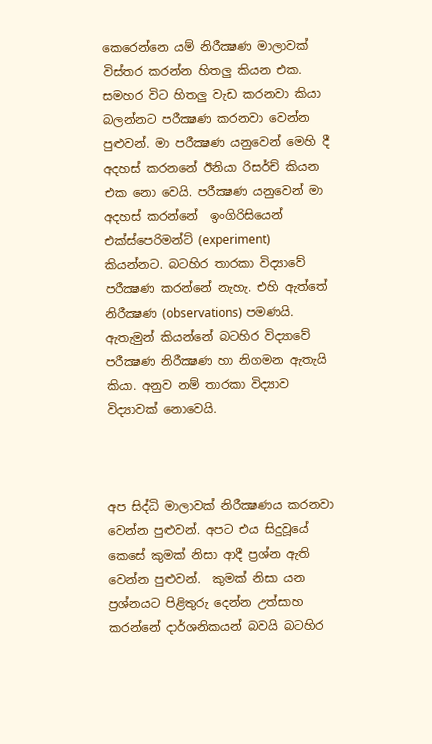කෙරෙන්නෙ යම් නිරීක්‍ෂණ මාලාවක් විස්තර කරන්න හිතලු කියන එක. සමහර විට හිතලු වැඩ කරනවා කියා බලන්නට පරීක්‍ෂණ කරනවා වෙන්න පුළුවන්. මා පරීක්‍ෂණ යනුවෙන් මෙහි දී අදහස් කරනනේ ඊනියා රිසර්ච් කියන එක නො වෙයි. පරීක්‍ෂණ යනුවෙන් මා අදහස් කරන්නේ  ඉංගිරිසියෙන්  එක්ස්පෙරිමන්ට් (experiment) කියන්නට. බටහිර තාරකා විද්‍යාවේ පරීක්‍ෂණ කරන්නේ නැහැ. එහි ඇත්තේ නිරීක්‍ෂණ (observations) පමණයි. ඇතැමුන් කියන්නේ බටහිර විද්‍යාවේ පරීක්‍ෂණ නිරීක්‍ෂණ හා නිගමන ඇතැයි කියා. අනුව නම් තාරකා විද්‍යාව විද්‍යාවක් නොවෙයි.



අප සිද්ධි මාලාවක් නිරීක්‍ෂණය කරනවා වෙන්න පුළුවන්. අපට එය සිදුවූයේ කෙසේ කුමක් නිසා ආදී ප්‍රශ්න ඇති වෙන්න පුළුවන්.  කුමක් නිසා යන ප්‍රශ්නයට පිළිතුරු දෙන්න උත්සාහ කරන්නේ දාර්ශනිකයන් බවයි බටහිර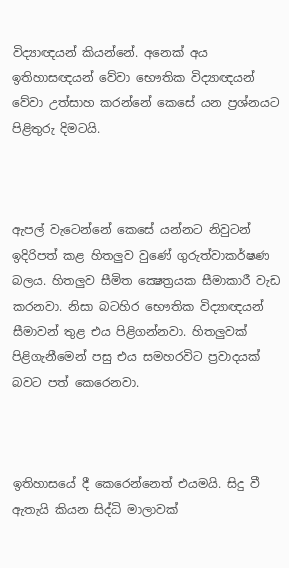විද්‍යාඥයන් කියන්නේ. අනෙක් අය ඉතිහාසඥයන් වේවා භෞතික විද්‍යාඥයන් වේවා උත්සාහ කරන්නේ කෙසේ යන ප්‍රශ්නයට පිළිතුරු දිමටයි.



ඇපල් වැටෙන්නේ කෙසේ යන්නට නිවුටන් ඉදිරිපත් කළ හිතලුව වුණේ ගුරුත්වාකර්ෂණ බලය. හිතලුව සීමිත ක්‍ෂෙත්‍රයක සීමාකාරී වැඩ කරනවා. නිසා බටහිර භෞතික විද්‍යාඥයන් සීමාවන් තුළ එය පිළිගන්නවා. හිතලුවක් පිළිගැනීමෙන් පසු එය සමහරවිට ප්‍රවාදයක් බවට පත් කෙරෙනවා.



ඉතිහාසයේ දී කෙරෙන්නෙත් එයමයි. සිදු වී ඇතැයි කියන සිද්ධි මාලාවක්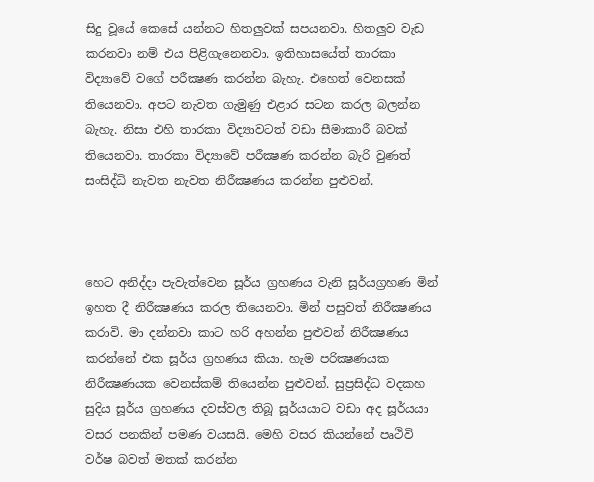සිදු වූයේ කෙසේ යන්නට හිතලුවක් සපයනවා. හිතලුව වැඩ කරනවා නම් එය පිළිගැනෙනවා. ඉතිහාසයේත් තාරකා විද්‍යාවේ වගේ පරීක්‍ෂණ කරන්න බැහැ. එහෙත් වෙනසක් තියෙනවා. අපට නැවත ගැමුණු එළාර සටන කරල බලන්න බැහැ. නිසා එහි තාරකා විද්‍යාවටත් වඩා සීමාකාරී බවක් තියෙනවා. තාරකා විද්‍යාවේ පරීක්‍ෂණ කරන්න බැරි වුණත් සංසිද්ධි නැවත නැවත නිරීක්‍ෂණය කරන්න පුළුවන්.



හෙට අනිද්දා පැවැත්වෙන සූර්ය ග්‍රහණය වැනි සූර්යග්‍රහණ මින් ඉහත දී නිරීක්‍ෂණය කරල තියෙනවා. මින් පසුවත් නිරීක්‍ෂණය කරාවි. මා දන්නවා කාට හරි අහන්න පුළුවන් නිරීක්‍ෂණය කරන්නේ එක සූර්ය ග්‍රහණය කියා. හැම පරික්‍ෂණයක නිරීක්‍ෂණයක වෙනස්කම් තියෙන්න පුළුවන්. සුප්‍රසිද්ධ වදකහ සුදිය සූර්ය ග්‍රහණය දවස්වල තිබූ සූර්යයාට වඩා අද සූර්යයා වසර පනකින් පමණ වයසයි. මෙහි වසර කියන්නේ පෘථිවි වර්ෂ බවත් මතක් කරන්න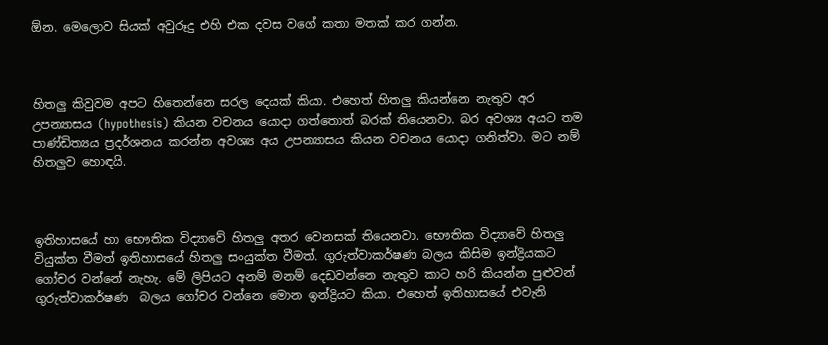ඕන. මෙලොව සියක් අවුරූදු එහි එක දවස වගේ කතා මතක් කර ගන්න.



හිතලු කිවුවම අපට හිතෙන්නෙ සරල දෙයක් කියා. එහෙත් හිතලු කියන්නෙ නැතුව අර උපන්‍යාසය (hypothesis) කියන වචනය යොදා ගත්තොත් බරක් තියෙනවා. බර අවශ්‍ය අයට තම පාණ්ඩිත්‍යය ප්‍රදර්ශනය කරන්න අවශ්‍ය අය උපන්‍යාසය කියන වචනය යොදා ගනිත්වා. මට නම් හිතලුව හොඳයි.



ඉතිහාසයේ හා භෞතික විද්‍යාවේ හිතලු අතර වෙනසක් තියෙනවා. භෞතික විද්‍යාවේ හිතලු වියුක්ත වීමත් ඉතිහාසයේ හිතලු සංයුක්ත වීමත්. ගුරුත්වාකර්ෂණ බලය කිසිම ඉන්ද්‍රියකට ගෝචර වන්නේ නැහැ. මේ ලිපියට අනම් මනම් දෙඩවන්නෙ නැතුව කාට හරි කියන්න පුළුවන් ගුරුත්වාකර්ෂණ  බලය ගෝචර වන්නෙ මොන ඉන්ද්‍රියට කියා. එහෙත් ඉතිහාසයේ එවැනි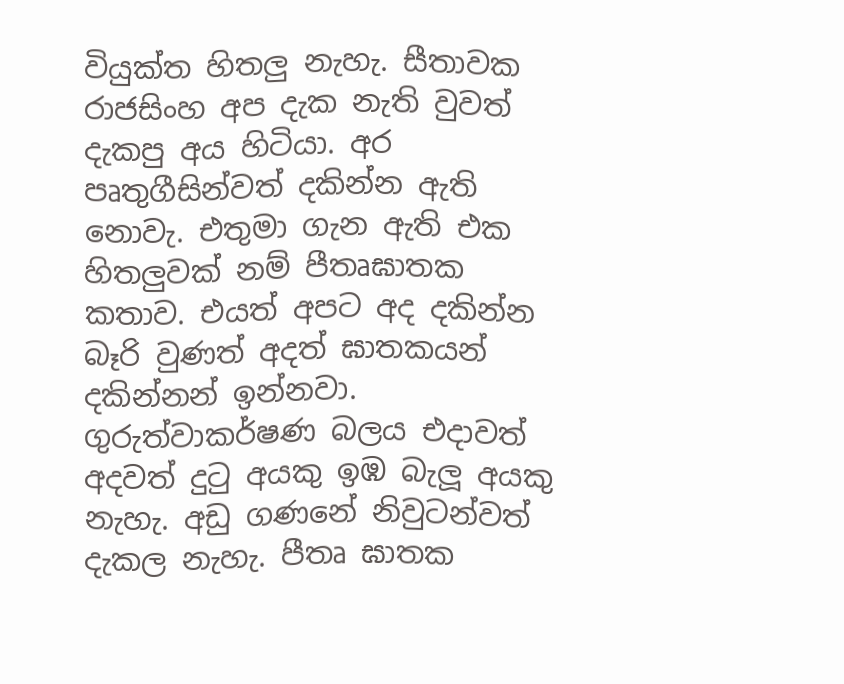වියුක්ත හිතලු නැහැ. සීතාවක රාජසිංහ අප දැක නැති වුවත් දැකපු අය හිටියා. අර පෘතුගීසින්වත් දකින්න ඇති නොවැ. එතුමා ගැන ඇති එක හිතලුවක් නම් පීතෘඝාතක කතාව. එයත් අපට අද දකින්න බෑරි වුණත් අදත් ඝාතකයන් දකින්නන් ඉන්නවා. ගුරුත්වාකර්ෂණ බලය එදාවත් අදවත් දුටු අයකු ඉඹ බැලූ අයකු නැහැ. අඩු ගණනේ නිවුටන්වත් දැකල නැහැ. පීතෘ ඝාතක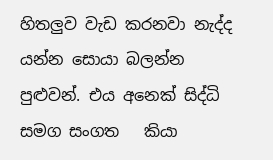හිතලුව වැඩ කරනවා නැද්ද යන්න සොයා බලන්න පුළුවන්. එය අනෙක් සිද්ධි සමග සංගත   කියා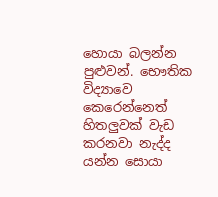හොයා බලන්න පුළුවන්. භෞතික විද්‍යාවෙ කෙරෙන්නෙත් හිතලුවක් වැඩ කරනවා නැද්ද යන්න සොයා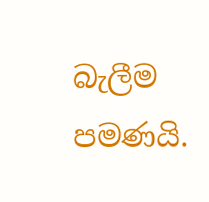බැලීම පමණයි.